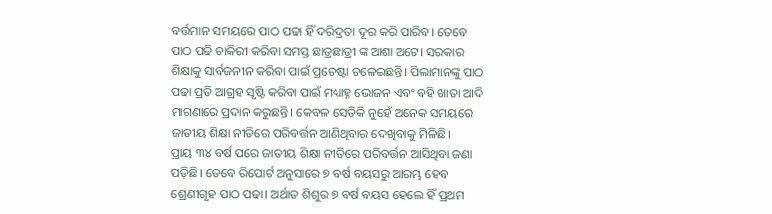ବର୍ତ୍ତମାନ ସମୟରେ ପାଠ ପଢା ହିଁ ଦରିଦ୍ରତା ଦୂର କରି ପାରିବ। ତେବେ ପାଠ ପଢି ଚାକିରୀ କରିବା ସମସ୍ତ ଛାତ୍ରଛାତ୍ରୀ ଙ୍କ ଆଶା ଅଟେ। ସରକାର ଶିକ୍ଷାକୁ ସାର୍ବଜନୀନ କରିବା ପାଇଁ ପ୍ରଚେଷ୍ଟା ଚଳେଇଛନ୍ତି। ପିଲାମାନଙ୍କୁ ପାଠ ପଢା ପ୍ରତି ଆଗ୍ରହ ସୃଷ୍ଟି କରିବା ପାଇଁ ମଧ୍ୟାହ୍ନ ଭୋଜନ ଏବଂ ବହି ଖାତା ଆଦି ମାଗଣାରେ ପ୍ରଦାନ କରୁଛନ୍ତି। କେବଳ ସେତିକି ନୁହେଁ ଅନେକ ସମୟରେ ଜାତୀୟ ଶିକ୍ଷା ନୀତିରେ ପରିବର୍ତ୍ତନ ଆଣିଥିବାର ଦେଖିବାକୁ ମିଳିଛି।
ପ୍ରାୟ ୩୪ ବର୍ଷ ପରେ ଜାତୀୟ ଶିକ୍ଷା ନୀତିରେ ପରିବର୍ତ୍ତନ ଆସିଥିବା ଜଣା ପଡ଼ିଛି। ତେବେ ରିପୋର୍ଟ ଅନୁସାରେ ୭ ବର୍ଷ ବୟସରୁ ଆରମ୍ଭ ହେବ ଶ୍ରେଣୀଗୃହ ପାଠ ପଢା। ଅର୍ଥାତ ଶିଶୁର ୭ ବର୍ଷ ବୟସ ହେଲେ ହିଁ ପ୍ରଥମ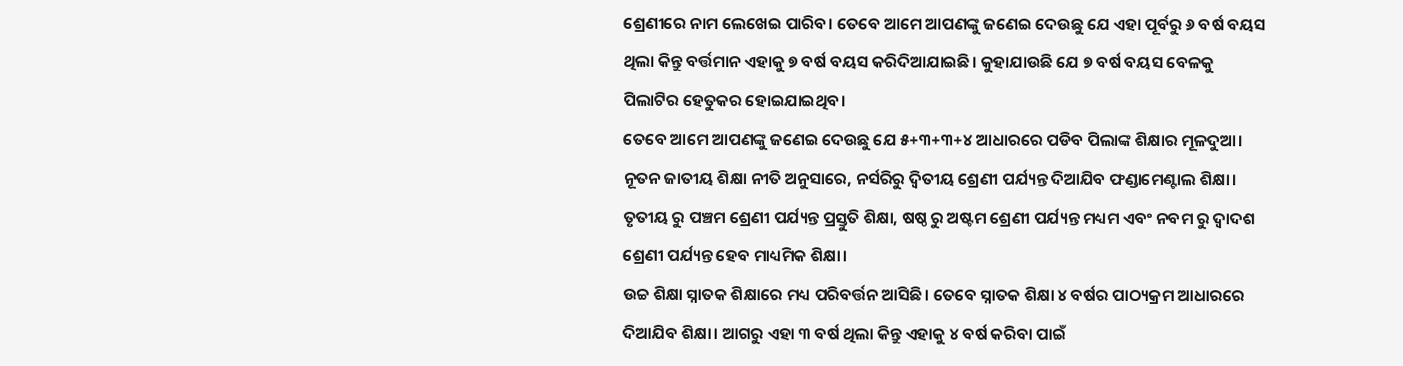ଶ୍ରେଣୀରେ ନାମ ଲେଖେଇ ପାରିବ। ତେବେ ଆମେ ଆପଣଙ୍କୁ ଜଣେଇ ଦେଉଛୁ ଯେ ଏହା ପୂର୍ବରୁ ୬ ବର୍ଷ ବୟସ ଥିଲା କିନ୍ତୁ ବର୍ତ୍ତମାନ ଏହାକୁ ୭ ବର୍ଷ ବୟସ କରିଦିଆଯାଇଛି। କୁହାଯାଉଛି ଯେ ୭ ବର୍ଷ ବୟସ ବେଳକୁ ପିଲାଟିର ହେତୁକର ହୋଇଯାଇଥିବ।
ତେବେ ଆମେ ଆପଣଙ୍କୁ ଜଣେଇ ଦେଉଛୁ ଯେ ୫+୩+୩+୪ ଆଧାରରେ ପଡିବ ପିଲାଙ୍କ ଶିକ୍ଷାର ମୂଳଦୁଆ। ନୂତନ ଜାତୀୟ ଶିକ୍ଷା ନୀତି ଅନୁସାରେ, ନର୍ସରିରୁ ଦ୍ୱିତୀୟ ଶ୍ରେଣୀ ପର୍ଯ୍ୟନ୍ତ ଦିଆଯିବ ଫଣ୍ଡାମେଣ୍ଟାଲ ଶିକ୍ଷା। ତୃତୀୟ ରୁ ପଞ୍ଚମ ଶ୍ରେଣୀ ପର୍ଯ୍ୟନ୍ତ ପ୍ରସ୍ତୁତି ଶିକ୍ଷା, ଷଷ୍ଠ ରୁ ଅଷ୍ଟମ ଶ୍ରେଣୀ ପର୍ଯ୍ୟନ୍ତ ମଧ୍ୟମ ଏବଂ ନବମ ରୁ ଦ୍ଵାଦଶ ଶ୍ରେଣୀ ପର୍ଯ୍ୟନ୍ତ ହେବ ମାଧ୍ୟମିକ ଶିକ୍ଷା।
ଉଚ୍ଚ ଶିକ୍ଷା ସ୍ନାତକ ଶିକ୍ଷାରେ ମଧ୍ୟ ପରିବର୍ତ୍ତନ ଆସିଛି। ତେବେ ସ୍ନାତକ ଶିକ୍ଷା ୪ ବର୍ଷର ପାଠ୍ୟକ୍ରମ ଆଧାରରେ ଦିଆଯିବ ଶିକ୍ଷା। ଆଗରୁ ଏହା ୩ ବର୍ଷ ଥିଲା କିନ୍ତୁ ଏହାକୁ ୪ ବର୍ଷ କରିବା ପାଇଁ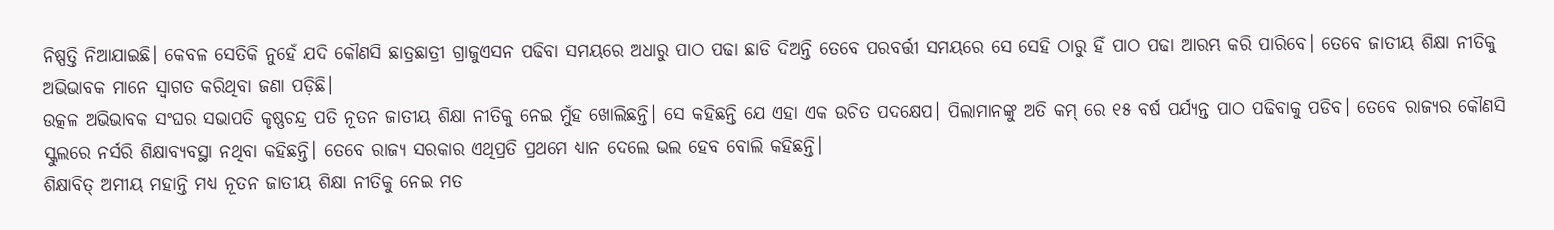ନିଷ୍ପତ୍ତି ନିଆଯାଇଛି। କେବଳ ସେତିକି ନୁହେଁ ଯଦି କୌଣସି ଛାତ୍ରଛାତ୍ରୀ ଗ୍ରାଜୁଏସନ ପଢିବା ସମୟରେ ଅଧାରୁ ପାଠ ପଢା ଛାଡି ଦିଅନ୍ତି ତେବେ ପରବର୍ତ୍ତୀ ସମୟରେ ସେ ସେହି ଠାରୁ ହିଁ ପାଠ ପଢା ଆରମ୍ଭ କରି ପାରିବେ। ତେବେ ଜାତୀୟ ଶିକ୍ଷା ନୀତିକୁ ଅଭିଭାବକ ମାନେ ସ୍ୱାଗତ କରିଥିବା ଜଣା ପଡ଼ିଛି।
ଉତ୍କଳ ଅଭିଭାବକ ସଂଘର ସଭାପତି କୃଷ୍ଣଚନ୍ଦ୍ର ପତି ନୂତନ ଜାତୀୟ ଶିକ୍ଷା ନୀତିକୁ ନେଇ ମୁଁହ ଖୋଲିଛନ୍ତି। ସେ କହିଛନ୍ତି ଯେ ଏହା ଏକ ଉଚିତ ପଦକ୍ଷେପ। ପିଲାମାନଙ୍କୁ ଅତି କମ୍ ରେ ୧୫ ବର୍ଷ ପର୍ଯ୍ୟନ୍ତ ପାଠ ପଢିବାକୁ ପଡିବ। ତେବେ ରାଜ୍ୟର କୌଣସି ସ୍କୁଲରେ ନର୍ସରି ଶିକ୍ଷାବ୍ୟବସ୍ଥା ନଥିବା କହିଛନ୍ତି। ତେବେ ରାଜ୍ୟ ସରକାର ଏଥିପ୍ରତି ପ୍ରଥମେ ଧ୍ୟାନ ଦେଲେ ଭଲ ହେବ ବୋଲି କହିଛନ୍ତି।
ଶିକ୍ଷାବିତ୍ ଅମୀୟ ମହାନ୍ତି ମଧ୍ୟ ନୂତନ ଜାତୀୟ ଶିକ୍ଷା ନୀତିକୁ ନେଇ ମତ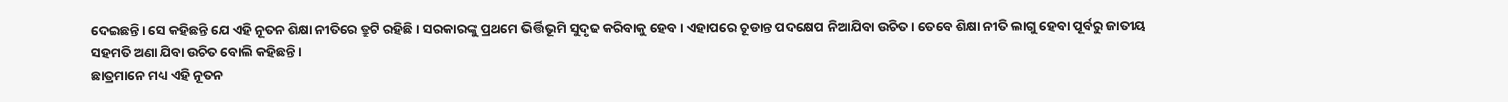ଦେଇଛନ୍ତି। ସେ କହିଛନ୍ତି ଯେ ଏହି ନୂତନ ଶିକ୍ଷା ନୀତିରେ ତ୍ରୁଟି ରହିଛି। ସରକାରଙ୍କୁ ପ୍ରଥମେ ଭିର୍ତ୍ତିଭୂମି ସୁଦୃଢ କରିବାକୁ ହେବ। ଏହାପରେ ଚୂଡାନ୍ତ ପଦକ୍ଷେପ ନିଆଯିବା ଉଚିତ। ତେବେ ଶିକ୍ଷା ନୀତି ଲାଗୁ ହେବା ପୂର୍ବରୁ ଜାତୀୟ ସହମତି ଅଣା ଯିବା ଉଚିତ ବୋଲି କହିଛନ୍ତି।
ଛାତ୍ରମାନେ ମଧ୍ୟ ଏହି ନୂତନ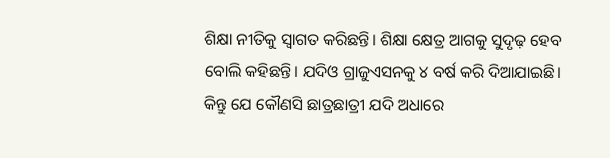ଶିକ୍ଷା ନୀତିକୁ ସ୍ୱାଗତ କରିଛନ୍ତି। ଶିକ୍ଷା କ୍ଷେତ୍ର ଆଗକୁ ସୁଦୃଢ଼ ହେବ ବୋଲି କହିଛନ୍ତି। ଯଦିଓ ଗ୍ରାଜୁଏସନକୁ ୪ ବର୍ଷ କରି ଦିଆଯାଇଛି। କିନ୍ତୁ ଯେ କୌଣସି ଛାତ୍ରଛାତ୍ରୀ ଯଦି ଅଧାରେ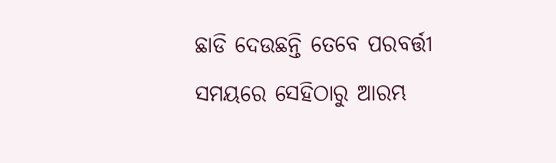ଛାଡି ଦେଉଛନ୍ତି ତେବେ ପରବର୍ତ୍ତୀ ସମୟରେ ସେହିଠାରୁ ଆରମ୍ଭ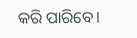କରି ପାରିବେ।